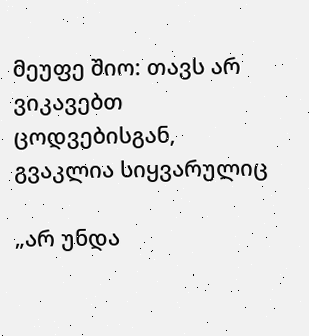მეუფე შიო: თავს არ ვიკავებთ ცოდვებისგან, გვაკლია სიყვარულიც

„არ უნდა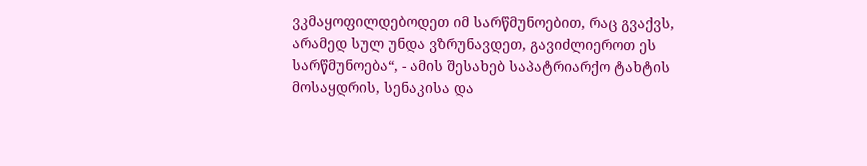ვკმაყოფილდებოდეთ იმ სარწმუნოებით, რაც გვაქვს, არამედ სულ უნდა ვზრუნავდეთ, გავიძლიეროთ ეს სარწმუნოება“, - ამის შესახებ საპატრიარქო ტახტის მოსაყდრის, სენაკისა და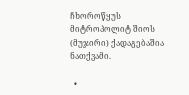ჩხოროწყუს მიტროპოლიტ შიოს (მუჯირი) ქადაგებაშია ნათქვამი.

  •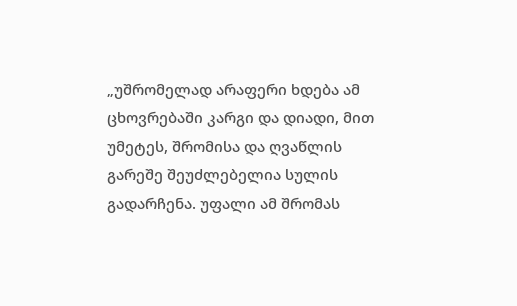„უშრომელად არაფერი ხდება ამ ცხოვრებაში კარგი და დიადი, მით უმეტეს, შრომისა და ღვაწლის გარეშე შეუძლებელია სულის გადარჩენა. უფალი ამ შრომას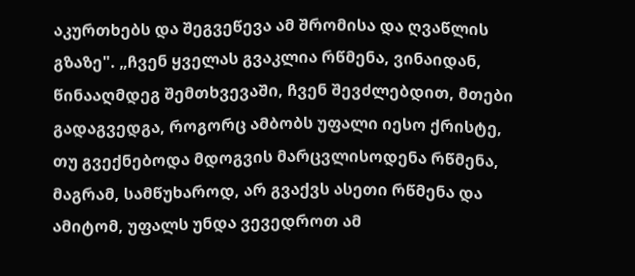აკურთხებს და შეგვეწევა ამ შრომისა და ღვაწლის გზაზე". „ჩვენ ყველას გვაკლია რწმენა, ვინაიდან, წინააღმდეგ შემთხვევაში, ჩვენ შევძლებდით, მთები გადაგვედგა, როგორც ამბობს უფალი იესო ქრისტე, თუ გვექნებოდა მდოგვის მარცვლისოდენა რწმენა, მაგრამ, სამწუხაროდ, არ გვაქვს ასეთი რწმენა და ამიტომ, უფალს უნდა ვევედროთ ამ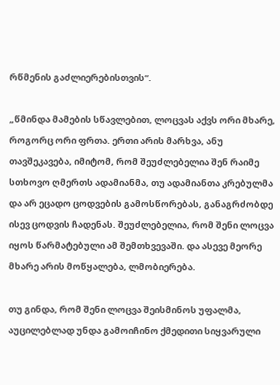რწმენის გაძლიერებისთვის“.

„წმინდა მამების სწავლებით, ლოცვას აქვს ორი მხარე, როგორც ორი ფრთა. ერთი არის მარხვა, ანუ თავშეკავება, იმიტომ, რომ შეუძლებელია შენ რაიმე სთხოვო ღმერთს ადამიანმა, თუ ადამიანთა კრებულმა და არ ეცადო ცოდვების გამოსწორებას, განაგრძობდე ისევ ცოდვის ჩადენას. შეუძლებელია, რომ შენი ლოცვა იყოს წარმატებული ამ შემთხვევაში. და ასევე მეორე მხარე არის მოწყალება, ლმობიერება.

თუ გინდა, რომ შენი ლოცვა შეისმინოს უფალმა, აუცილებლად უნდა გამოიჩინო ქმედითი სიყვარული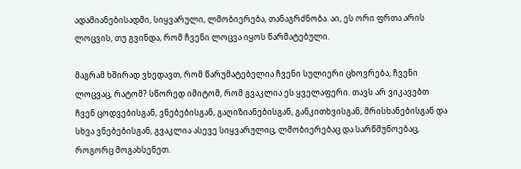ადამიანებისადმი, სიყვარული, ლმობიერება, თანაგრძნობა. აი, ეს ორი ფრთა არის ლოცვის, თუ გვინდა, რომ ჩვენი ლოცვა იყოს წარმატებული.

მაგრამ ხშირად ვხედავთ, რომ წარუმატებელია ჩვენი სულიერი ცხოვრება, ჩვენი ლოცვაც, რატომ? სწორედ იმიტომ, რომ გვაკლია ეს ყველაფერი. თავს არ ვიკავებთ ჩვენ ცოდვებისგან, ვნებებისგან, გაღიზიანებისგან, განკითხვისგან, მრისხანებისგან და სხვა ვნებებისგან, გვაკლია ასევე სიყვარულიც, ლმობიერებაც და სარწმუნოებაც, როგორც მოგახსენეთ.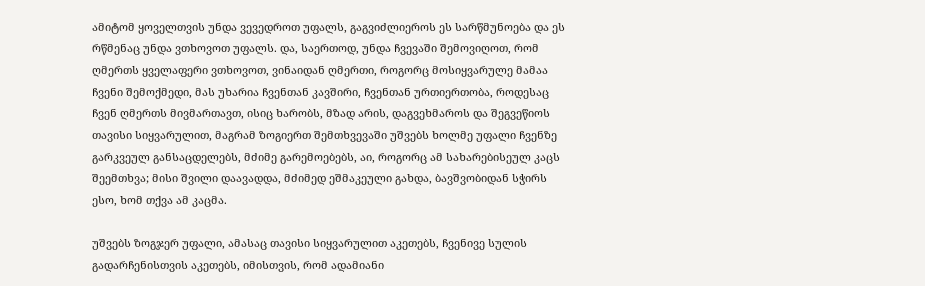ამიტომ ყოველთვის უნდა ვევედროთ უფალს, გაგვიძლიეროს ეს სარწმუნოება და ეს რწმენაც უნდა ვთხოვოთ უფალს. და, საერთოდ, უნდა ჩვევაში შემოვიღოთ, რომ ღმერთს ყველაფერი ვთხოვოთ, ვინაიდან ღმერთი, როგორც მოსიყვარულე მამაა ჩვენი შემოქმედი, მას უხარია ჩვენთან კავშირი, ჩვენთან ურთიერთობა, როდესაც ჩვენ ღმერთს მივმართავთ, ისიც ხარობს, მზად არის, დაგვეხმაროს და შეგვეწიოს თავისი სიყვარულით, მაგრამ ზოგიერთ შემთხვევაში უშვებს ხოლმე უფალი ჩვენზე გარკვეულ განსაცდელებს, მძიმე გარემოებებს, აი, როგორც ამ სახარებისეულ კაცს შეემთხვა; მისი შვილი დაავადდა, მძიმედ ეშმაკეული გახდა, ბავშვობიდან სჭირს ესო, ხომ თქვა ამ კაცმა.

უშვებს ზოგჯერ უფალი, ამასაც თავისი სიყვარულით აკეთებს, ჩვენივე სულის გადარჩენისთვის აკეთებს, იმისთვის, რომ ადამიანი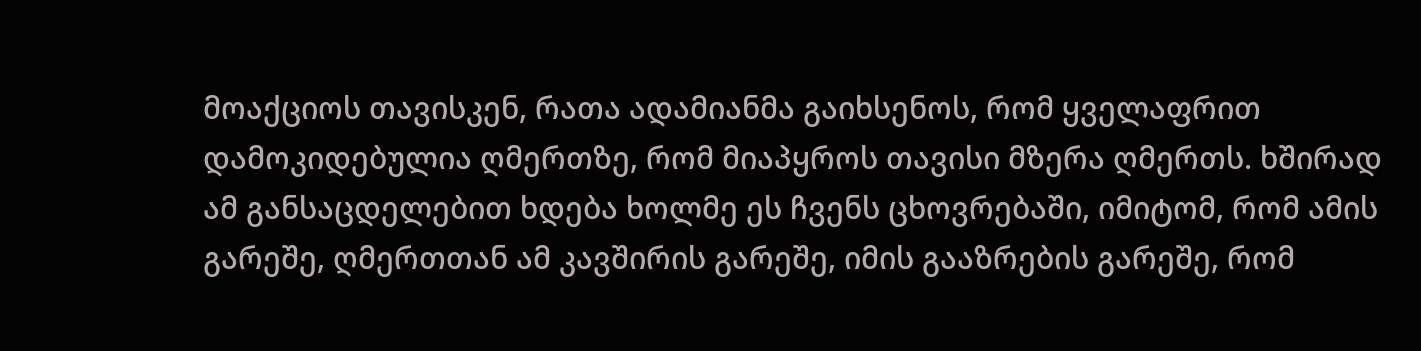მოაქციოს თავისკენ, რათა ადამიანმა გაიხსენოს, რომ ყველაფრით დამოკიდებულია ღმერთზე, რომ მიაპყროს თავისი მზერა ღმერთს. ხშირად ამ განსაცდელებით ხდება ხოლმე ეს ჩვენს ცხოვრებაში, იმიტომ, რომ ამის გარეშე, ღმერთთან ამ კავშირის გარეშე, იმის გააზრების გარეშე, რომ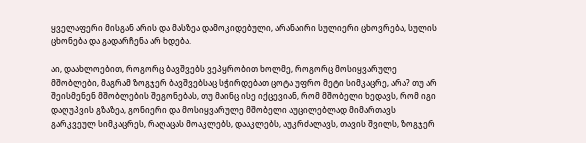ყველაფერი მისგან არის და მასზეა დამოკიდებული, არანაირი სულიერი ცხოვრება, სულის ცხონება და გადარჩენა არ ხდება.

აი, დაახლოებით, როგორც ბავშვებს ვეპყრობით ხოლმე, როგორც მოსიყვარულე მშობლები, მაგრამ ზოგჯერ ბავშვებსაც სჭირდებათ ცოტა უფრო მეტი სიმკაცრე, არა? თუ არ შეისმენენ მშობლების შეგონებას, თუ მაინც ისე იქცევიან, რომ მშობელი ხედავს, რომ იგი დაღუპვის გზაზეა, გონიერი და მოსიყვარულე მშობელი აუცილებლად მიმართავს გარკვეულ სიმკაცრეს, რაღაცას მოაკლებს, დააკლებს, აუკრძალავს, თავის შვილს, ზოგჯერ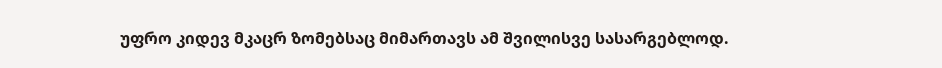უფრო კიდევ მკაცრ ზომებსაც მიმართავს ამ შვილისვე სასარგებლოდ.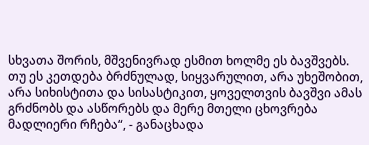სხვათა შორის, მშვენივრად ესმით ხოლმე ეს ბავშვებს. თუ ეს კეთდება ბრძნულად, სიყვარულით, არა უხეშობით, არა სიხისტითა და სისასტიკით, ყოველთვის ბავშვი ამას გრძნობს და ასწორებს და მერე მთელი ცხოვრება მადლიერი რჩება“, - განაცხადა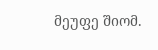მეუფე შიომ.